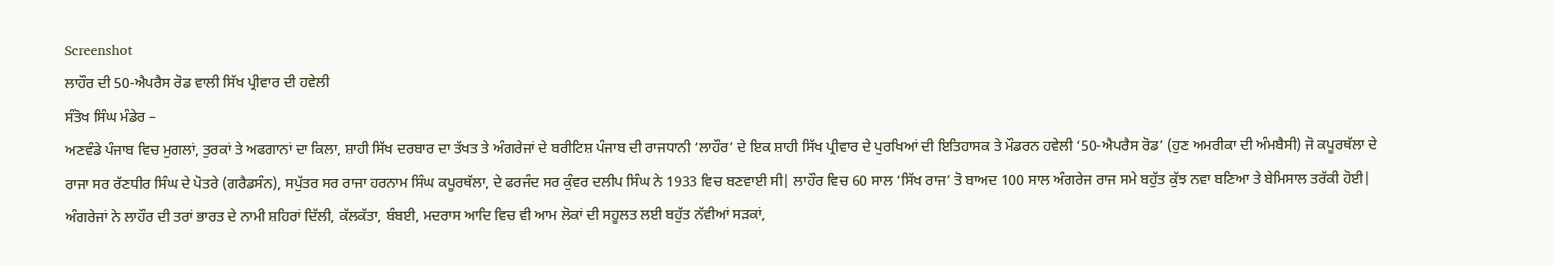Screenshot
ਲਾਹੌਰ ਦੀ 50-ਐਪਰੈਸ ਰੋਡ ਵਾਲੀ ਸਿੱਖ ਪ੍ਰੀਵਾਰ ਦੀ ਹਵੇਲੀ
ਸੰਤੋਖ ਸਿੰਘ ਮੰਡੇਰ –
ਅਣਵੰਡੇ ਪੰਜਾਬ ਵਿਚ ਮੁਗਲਾਂ, ਤੁਰਕਾਂ ਤੇ ਅਫਗਾਨਾਂ ਦਾ ਕਿਲਾ, ਸ਼ਾਹੀ ਸਿੱਖ ਦਰਬਾਰ ਦਾ ਤੱਖਤ ਤੇ ਅੰਗਰੇਜਾਂ ਦੇ ਬਰੀਟਿਸ਼ ਪੰਜਾਬ ਦੀ ਰਾਜਧਾਨੀ ‘ਲਾਹੌਰ’ ਦੇ ਇਕ ਸ਼ਾਹੀ ਸਿੱਖ ਪ੍ਰੀਵਾਰ ਦੇ ਪੁਰਖਿਆਂ ਦੀ ਇਤਿਹਾਸਕ ਤੇ ਮੌਡਰਨ ਹਵੇਲੀ ‘50-ਐਪਰੈਸ ਰੋਡ’ (ਹੁਣ ਅਮਰੀਕਾ ਦੀ ਅੰਮਬੈਸੀ) ਜੋ ਕਪੂਰਥੱਲਾ ਦੇ ਰਾਜਾ ਸਰ ਰੱਣਧੀਰ ਸਿੰਘ ਦੇ ਪੋਤਰੇ (ਗਰੈਡਸੰਨ), ਸਪੁੱਤਰ ਸਰ ਰਾਜਾ ਹਰਨਾਮ ਸਿੰਘ ਕਪੂਰਥੱਲਾ, ਦੇ ਫਰਜੰਦ ਸਰ ਕੁੰਵਰ ਦਲੀਪ ਸਿੰਘ ਨੇ 1933 ਵਿਚ ਬਣਵਾਈ ਸੀ| ਲਾਹੌਰ ਵਿਚ 60 ਸਾਲ ‘ਸਿੱਖ ਰਾਜ’ ਤੋ ਬਾਅਦ 100 ਸਾਲ ਅੰਗਰੇਜ ਰਾਜ ਸਮੇ ਬਹੁੱਤ ਕੁੱਝ ਨਵਾ ਬਣਿਆ ਤੇ ਬੇਮਿਸਾਲ ਤਰੱਕੀ ਹੋਈ| ਅੰਗਰੇਜਾਂ ਨੇ ਲਾਹੌਰ ਦੀ ਤਰਾਂ ਭਾਰਤ ਦੇ ਨਾਮੀ ਸ਼ਹਿਰਾਂ ਦਿੱਲੀ, ਕੱਲਕੱਤਾ, ਬੰਬਈ, ਮਦਰਾਸ ਆਦਿ ਵਿਚ ਵੀ ਆਮ ਲੋਕਾਂ ਦੀ ਸਹੂਲਤ ਲਈ ਬਹੁੱਤ ਨੱਵੀਆਂ ਸੜਕਾਂ,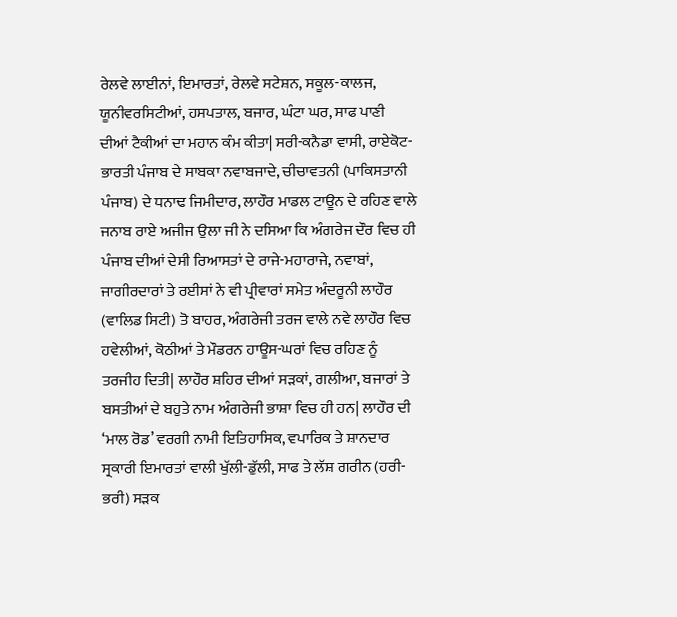ਰੇਲਵੇ ਲਾਈਨਾਂ, ਇਮਾਰਤਾਂ, ਰੇਲਵੇ ਸਟੇਸ਼ਨ, ਸਕੂਲ-ਕਾਲਜ, ਯੂਨੀਵਰਸਿਟੀਆਂ, ਹਸਪਤਾਲ, ਬਜਾਰ, ਘੰਟਾ ਘਰ, ਸਾਫ ਪਾਣੀ ਦੀਆਂ ਟੈਕੀਆਂ ਦਾ ਮਹਾਨ ਕੰਮ ਕੀਤਾ| ਸਰੀ-ਕਨੈਡਾ ਵਾਸੀ, ਰਾਏਕੋਟ-ਭਾਰਤੀ ਪੰਜਾਬ ਦੇ ਸਾਬਕਾ ਨਵਾਬਜਾਦੇ, ਚੀਚਾਵਤਨੀ (ਪਾਕਿਸਤਾਨੀ ਪੰਜਾਬ) ਦੇ ਧਨਾਢ ਜਿਮੀਦਾਰ, ਲਾਹੌਰ ਮਾਡਲ ਟਾਊਨ ਦੇ ਰਹਿਣ ਵਾਲੇ ਜਨਾਬ ਰਾਏ ਅਜੀਜ ਉਲਾ ਜੀ ਨੇ ਦਸਿਆ ਕਿ ਅੰਗਰੇਜ ਦੌਰ ਵਿਚ ਹੀ ਪੰਜਾਬ ਦੀਆਂ ਦੇਸੀ ਰਿਆਸਤਾਂ ਦੇ ਰਾਜੇ-ਮਹਾਰਾਜੇ, ਨਵਾਬਾਂ, ਜਾਗੀਰਦਾਰਾਂ ਤੇ ਰਈਸਾਂ ਨੇ ਵੀ ਪ੍ਰੀਵਾਰਾਂ ਸਮੇਤ ਅੰਦਰੂਨੀ ਲਾਹੌਰ (ਵਾਲਿਡ ਸਿਟੀ) ਤੋ ਬਾਹਰ, ਅੰਗਰੇਜੀ ਤਰਜ ਵਾਲੇ ਨਵੇ ਲਾਹੌਰ ਵਿਚ ਹਵੇਲੀਆਂ, ਕੋਠੀਆਂ ਤੇ ਮੌਡਰਨ ਹਾਊਸ-ਘਰਾਂ ਵਿਚ ਰਹਿਣ ਨੂੰ ਤਰਜੀਹ ਦਿਤੀ| ਲਾਹੌਰ ਸ਼ਹਿਰ ਦੀਆਂ ਸੜਕਾਂ, ਗਲੀਆ, ਬਜਾਰਾਂ ਤੇ ਬਸਤੀਆਂ ਦੇ ਬਹੁਤੇ ਨਾਮ ਅੰਗਰੇਜੀ ਭਾਸ਼ਾ ਵਿਚ ਹੀ ਹਨ| ਲਾਹੌਰ ਦੀ ‘ਮਾਲ ਰੋਡ’ ਵਰਗੀ ਨਾਮੀ ਇਤਿਹਾਸਿਕ, ਵਪਾਰਿਕ ਤੇ ਸ਼ਾਨਦਾਰ ਸ੍ਰਕਾਰੀ ਇਮਾਰਤਾਂ ਵਾਲੀ ਖੁੱਲੀ-ਡੁੱਲੀ, ਸਾਫ ਤੇ ਲੱਸ਼ ਗਰੀਨ (ਹਰੀ-ਭਰੀ) ਸੜਕ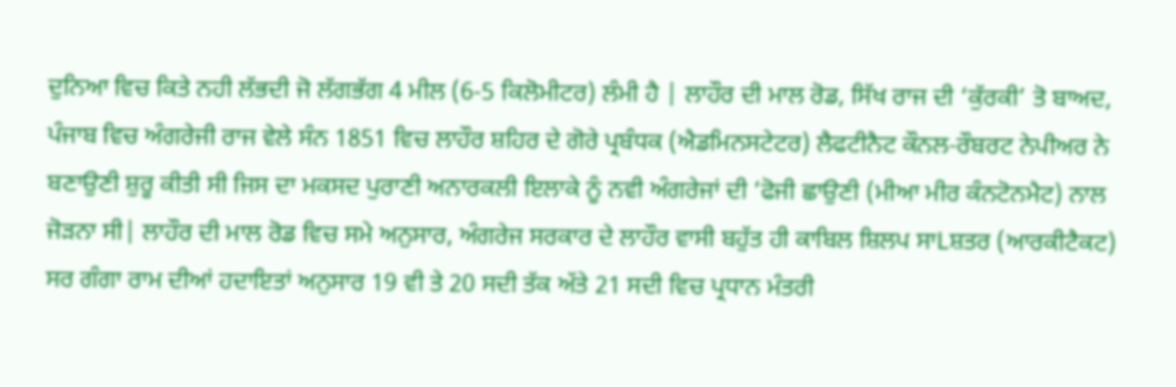ਦੁਨਿਆ ਵਿਚ ਕਿਤੇ ਨਹੀ ਲੱਭਦੀ ਜੋ ਲੱਗਭੱਗ 4 ਮੀਲ (6-5 ਕਿਲੋਮੀਟਰ) ਲੰਮੀ ਹੈ | ਲਾਹੌਰ ਦੀ ਮਾਲ ਰੋਡ, ਸਿੱਖ ਰਾਜ ਦੀ ‘ਕੁੱਰਕੀ’ ਤੋ ਬਾਅਦ, ਪੰਜਾਬ ਵਿਚ ਅੰਗਰੇਜੀ ਰਾਜ ਵੇਲੇ ਸੰਨ 1851 ਵਿਚ ਲਾਹੌਰ ਸ਼ਹਿਰ ਦੇ ਗੋਰੇ ਪ੍ਰਬੰਧਕ (ਐਡਮਿਨਸਟੇਟਰ) ਲੈਫਟੀਨੈਟ ਕੌਨਲ-ਰੌਬਰਟ ਨੇਪੀਅਰ ਨੇ ਬਣਾਉਣੀ ਸ਼ੁਰੂ ਕੀਤੀ ਸੀ ਜਿਸ ਦਾ ਮਕਸਦ ਪੁਰਾਣੀ ਅਨਾਰਕਲੀ ਇਲਾਕੇ ਨੂੰ ਨਵੀ ਅੰਗਰੇਜਾਂ ਦੀ ‘ਫੋਜੀ ਛਾਉਣੀ (ਮੀਆ ਮੀਰ ਕੰਨਟੋਨਮੈਟ) ਨਾਲ ਜੋੜਨਾ ਸੀ| ਲਾਹੌਰ ਦੀ ਮਾਲ ਰੋਡ ਵਿਚ ਸਮੇ ਅਨੁਸਾਰ, ਅੰਗਰੇਜ ਸਰਕਾਰ ਦੇ ਲਾਹੌਰ ਵਾਸੀ ਬਹੁੱਤ ਹੀ ਕਾਬਿਲ ਸ਼ਿਲਪ ਸਾLਸ਼ਤਰ (ਆਰਕੀਟੈਕਟ) ਸਰ ਗੰਗਾ ਰਾਮ ਦੀਆਂ ਹਦਾਇਤਾਂ ਅਨੁਸਾਰ 19 ਵੀ ਤੇ 20 ਸਦੀ ਤੱਕ ਅੱਤੇ 21 ਸਦੀ ਵਿਚ ਪ੍ਰਧਾਨ ਮੰਤਰੀ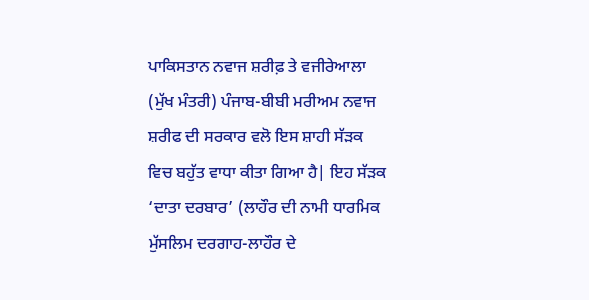ਪਾਕਿਸਤਾਨ ਨਵਾਜ ਸ਼ਰੀਫ਼ ਤੇ ਵਜੀਰੇਆਲਾ (ਮੁੱਖ ਮੰਤਰੀ) ਪੰਜਾਬ-ਬੀਬੀ ਮਰੀਅਮ ਨਵਾਜ ਸ਼ਰੀਫ ਦੀ ਸਰਕਾਰ ਵਲੋ ਇਸ ਸ਼ਾਹੀ ਸੱੜਕ ਵਿਚ ਬਹੁੱਤ ਵਾਧਾ ਕੀਤਾ ਗਿਆ ਹੈ| ਇਹ ਸੱੜਕ ‘ਦਾਤਾ ਦਰਬਾਰ’ (ਲਾਹੌਰ ਦੀ ਨਾਮੀ ਧਾਰਮਿਕ ਮੁੱਸਲਿਮ ਦਰਗਾਹ-ਲਾਹੌਰ ਦੇ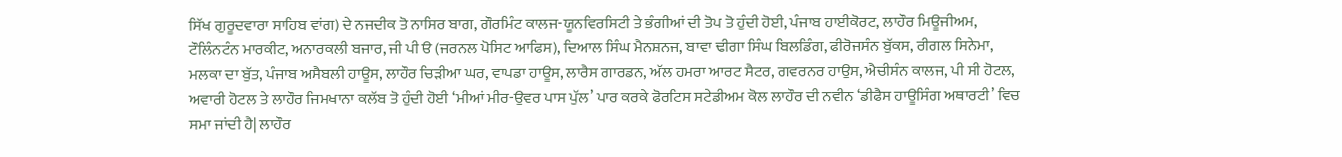ਸਿੱਖ ਗੁਰੂਦਵਾਰਾ ਸਾਹਿਬ ਵਾਂਗ) ਦੇ ਨਜਦੀਕ ਤੋ ਨਾਸਿਰ ਬਾਗ, ਗੌਰਮਿੰਟ ਕਾਲਜ-ਯੂਨਵਿਰਸਿਟੀ ਤੇ ਭੰਗੀਆਂ ਦੀ ਤੋਪ ਤੋ ਹੁੰਦੀ ਹੋਈ, ਪੰਜਾਬ ਹਾਈਕੋਰਟ, ਲਾਹੌਰ ਮਿਊਜੀਅਮ, ਟੌਲਿੰਨਟੰਨ ਮਾਰਕੀਟ, ਅਨਾਰਕਲੀ ਬਜਾਰ, ਜੀ ਪੀ ੳ (ਜਰਨਲ ਪੋਸਿਟ ਆਫਿਸ), ਦਿਆਲ ਸਿੰਘ ਮੈਨਸ਼ਨਜ, ਬਾਵਾ ਢੀਗਾ ਸਿੰਘ ਬਿਲਡਿੰਗ, ਫੀਰੋਜਸੰਨ ਬੁੱਕਸ, ਰੀਗਲ ਸਿਨੇਮਾ, ਮਲਕਾ ਦਾ ਬੁੱਤ, ਪੰਜਾਬ ਅਸੈਬਲੀ ਹਾਊਸ, ਲਾਹੌਰ ਚਿੜੀਆ ਘਰ, ਵਾਪਡਾ ਹਾਊਸ, ਲਾਰੈਸ ਗਾਰਡਨ, ਅੱਲ ਹਮਰਾ ਆਰਟ ਸੈਟਰ, ਗਵਰਨਰ ਹਾਉਸ, ਐਚੀਸੰਨ ਕਾਲਜ, ਪੀ ਸੀ ਹੋਟਲ, ਅਵਾਰੀ ਹੋਟਲ ਤੇ ਲਾਹੌਰ ਜਿਮਖਾਨਾ ਕਲੱਬ ਤੋ ਹੁੰਦੀ ਹੋਈ ‘ਮੀਆਂ ਮੀਰ-ਉਵਰ ਪਾਸ ਪੁੱਲ’ ਪਾਰ ਕਰਕੇ ਫੋਰਟਿਸ ਸਟੇਡੀਅਮ ਕੋਲ ਲਾਹੌਰ ਦੀ ਨਵੀਨ ‘ਡੀਫੈਸ ਹਾਊਸਿੰਗ ਅਥਾਰਟੀ’ ਵਿਚ ਸਮਾ ਜਾਂਦੀ ਹੈ| ਲਾਹੌਰ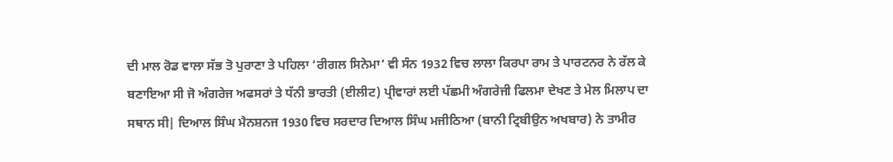ਦੀ ਮਾਲ ਰੋਡ ਵਾਲਾ ਸੱਭ ਤੋ ਪੁਰਾਣਾ ਤੇ ਪਹਿਲਾ ‘ਰੀਗਲ ਸਿਨੇਮਾ’ ਵੀ ਸੰਨ 1932 ਵਿਚ ਲਾਲਾ ਕਿਰਪਾ ਰਾਮ ਤੇ ਪਾਰਟਨਰ ਨੇ ਰੱਲ ਕੇ ਬਣਾਇਆ ਸੀ ਜੋ ਅੰਗਰੇਜ ਅਫਸਰਾਂ ਤੇ ਧੱਨੀ ਭਾਰਤੀ (ਈਲੀਟ) ਪ੍ਰੀਵਾਰਾਂ ਲਈ ਪੱਛਮੀ ਅੰਗਰੇਜੀ ਫਿਲਮਾ ਦੇਖਣ ਤੇ ਮੇਲ ਮਿਲਾਪ ਦਾ ਸਥਾਨ ਸੀ| ਦਿਆਲ ਸਿੰਘ ਮੈਨਸ਼ਨਜ 1930 ਵਿਚ ਸਰਦਾਰ ਦਿਆਲ ਸਿੰਘ ਮਜੀਠਿਆ (ਬਾਨੀ ਟ੍ਰਿਬੀਉਨ ਅਖਬਾਰ) ਨੇ ਤਾਮੀਰ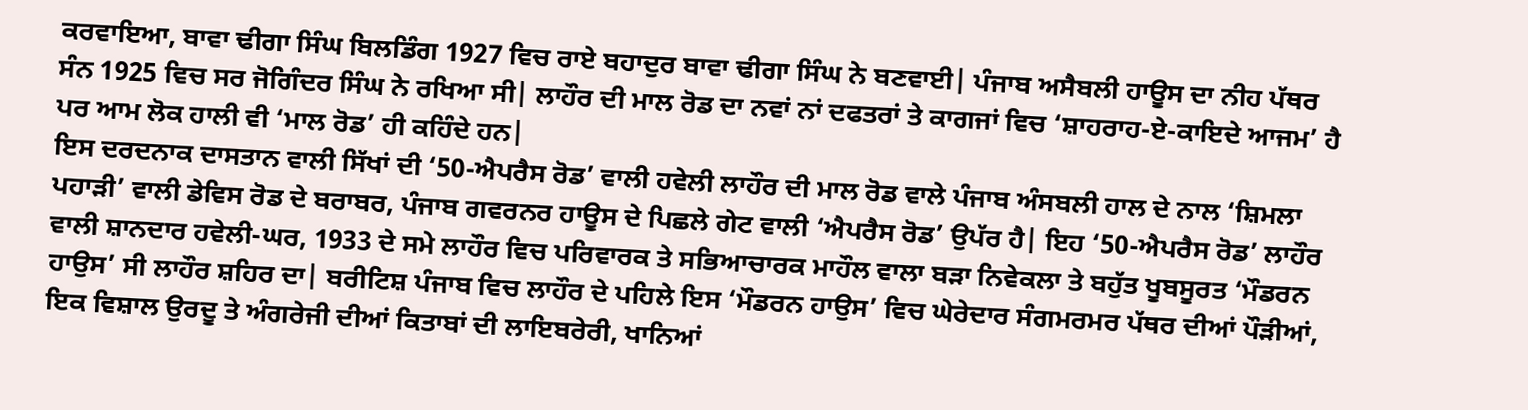ਕਰਵਾਇਆ, ਬਾਵਾ ਢੀਗਾ ਸਿੰਘ ਬਿਲਡਿੰਗ 1927 ਵਿਚ ਰਾਏ ਬਹਾਦੁਰ ਬਾਵਾ ਢੀਗਾ ਸਿੰਘ ਨੇ ਬਣਵਾਈ| ਪੰਜਾਬ ਅਸੈਬਲੀ ਹਾਊਸ ਦਾ ਨੀਹ ਪੱਥਰ ਸੰਨ 1925 ਵਿਚ ਸਰ ਜੋਗਿੰਦਰ ਸਿੰਘ ਨੇ ਰਖਿਆ ਸੀ| ਲਾਹੌਰ ਦੀ ਮਾਲ ਰੋਡ ਦਾ ਨਵਾਂ ਨਾਂ ਦਫਤਰਾਂ ਤੇ ਕਾਗਜਾਂ ਵਿਚ ‘ਸ਼ਾਹਰਾਹ-ਏ-ਕਾਇਦੇ ਆਜਮ’ ਹੈ ਪਰ ਆਮ ਲੋਕ ਹਾਲੀ ਵੀ ‘ਮਾਲ ਰੋਡ’ ਹੀ ਕਹਿੰਦੇ ਹਨ|
ਇਸ ਦਰਦਨਾਕ ਦਾਸਤਾਨ ਵਾਲੀ ਸਿੱਖਾਂ ਦੀ ‘50-ਐਪਰੈਸ ਰੋਡ’ ਵਾਲੀ ਹਵੇਲੀ ਲਾਹੌਰ ਦੀ ਮਾਲ ਰੋਡ ਵਾਲੇ ਪੰਜਾਬ ਅੰਸਬਲੀ ਹਾਲ ਦੇ ਨਾਲ ‘ਸ਼ਿਮਲਾ ਪਹਾੜੀ’ ਵਾਲੀ ਡੇਵਿਸ ਰੋਡ ਦੇ ਬਰਾਬਰ, ਪੰਜਾਬ ਗਵਰਨਰ ਹਾਊਸ ਦੇ ਪਿਛਲੇ ਗੇਟ ਵਾਲੀ ‘ਐਪਰੈਸ ਰੋਡ’ ਉਪੱਰ ਹੈ| ਇਹ ‘50-ਐਪਰੈਸ ਰੋਡ’ ਲਾਹੌਰ ਵਾਲੀ ਸ਼ਾਨਦਾਰ ਹਵੇਲੀ-ਘਰ, 1933 ਦੇ ਸਮੇ ਲਾਹੌਰ ਵਿਚ ਪਰਿਵਾਰਕ ਤੇ ਸਭਿਆਚਾਰਕ ਮਾਹੌਲ ਵਾਲਾ ਬੜਾ ਨਿਵੇਕਲਾ ਤੇ ਬਹੁੱਤ ਖੂਬਸੂਰਤ ‘ਮੌਡਰਨ ਹਾਉਸ’ ਸੀ ਲਾਹੌਰ ਸ਼ਹਿਰ ਦਾ| ਬਰੀਟਿਸ਼ ਪੰਜਾਬ ਵਿਚ ਲਾਹੌਰ ਦੇ ਪਹਿਲੇ ਇਸ ‘ਮੌਡਰਨ ਹਾਉਸ’ ਵਿਚ ਘੇਰੇਦਾਰ ਸੰਗਮਰਮਰ ਪੱਥਰ ਦੀਆਂ ਪੌੜੀਆਂ, ਇਕ ਵਿਸ਼ਾਲ ਉਰਦੂ ਤੇ ਅੰਗਰੇਜੀ ਦੀਆਂ ਕਿਤਾਬਾਂ ਦੀ ਲਾਇਬਰੇਰੀ, ਖਾਨਿਆਂ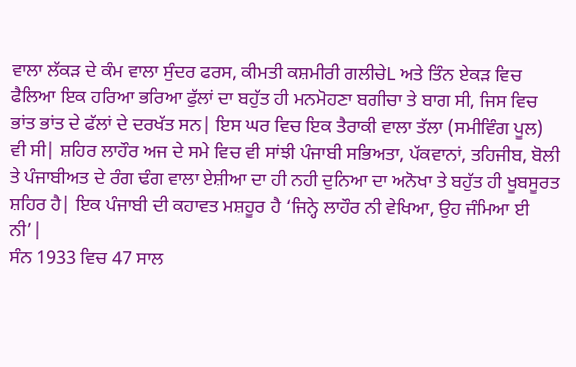ਵਾਲਾ ਲੱਕੜ ਦੇ ਕੰਮ ਵਾਲਾ ਸੁੰਦਰ ਫਰਸ, ਕੀਮਤੀ ਕਸ਼ਮੀਰੀ ਗਲੀਚੇL ਅਤੇ ਤਿੰਨ ਏਕੜ ਵਿਚ ਫੈਲਿਆ ਇਕ ਹਰਿਆ ਭਰਿਆ ਫੁੱਲਾਂ ਦਾ ਬਹੁੱਤ ਹੀ ਮਨਮੋਹਣਾ ਬਗੀਚਾ ਤੇ ਬਾਗ ਸੀ, ਜਿਸ ਵਿਚ ਭਾਂਤ ਭਾਂਤ ਦੇ ਫੱਲਾਂ ਦੇ ਦਰਖੱਤ ਸਨ| ਇਸ ਘਰ ਵਿਚ ਇਕ ਤੈਰਾਕੀ ਵਾਲਾ ਤੱਲਾ (ਸਮੀਵਿੰਗ ਪੂਲ) ਵੀ ਸੀ| ਸ਼ਹਿਰ ਲਾਹੌਰ ਅਜ ਦੇ ਸਮੇ ਵਿਚ ਵੀ ਸਾਂਝੀ ਪੰਜਾਬੀ ਸਭਿਅਤਾ, ਪੱਕਵਾਨਾਂ, ਤਹਿਜੀਬ, ਬੋਲੀ ਤੇ ਪੰਜਾਬੀਅਤ ਦੇ ਰੰਗ ਢੰਗ ਵਾਲਾ ਏਸ਼ੀਆ ਦਾ ਹੀ ਨਹੀ ਦੁਨਿਆ ਦਾ ਅਨੋਖਾ ਤੇ ਬਹੁੱਤ ਹੀ ਖੂਬਸੂਰਤ ਸ਼ਹਿਰ ਹੈ| ਇਕ ਪੰਜਾਬੀ ਦੀ ਕਹਾਵਤ ਮਸ਼ਹੂਰ ਹੈ ‘ਜਿਨ੍ਹੇ ਲਾਹੌਰ ਨੀ ਵੇਖਿਆ, ਉਹ ਜੰਮਿਆ ਈ ਨੀ’|
ਸੰਨ 1933 ਵਿਚ 47 ਸਾਲ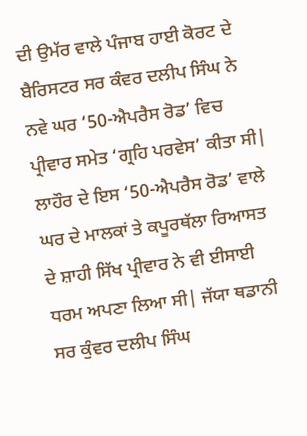ਦੀ ਉਮੱਰ ਵਾਲੇ ਪੰਜਾਬ ਹਾਈ ਕੋਰਟ ਦੇ ਬੈਰਿਸਟਰ ਸਰ ਕੰਵਰ ਦਲੀਪ ਸਿੰਘ ਨੇ ਨਵੇ ਘਰ ‘50-ਐਪਰੈਸ ਰੋਡ’ ਵਿਚ ਪ੍ਰੀਵਾਰ ਸਮੇਤ ‘ਗ੍ਰਹਿ ਪਰਵੇਸ’ ਕੀਤਾ ਸੀ| ਲਾਹੌਰ ਦੇ ਇਸ ‘50-ਐਪਰੈਸ ਰੋਡ’ ਵਾਲੇ ਘਰ ਦੇ ਮਾਲਕਾਂ ਤੇ ਕਪੂਰਥੱਲਾ ਰਿਆਸਤ ਦੇ ਸ਼ਾਹੀ ਸਿੱਖ ਪ੍ਰੀਵਾਰ ਨੇ ਵੀ ਈਸਾਈ ਧਰਮ ਅਪਣਾ ਲਿਆ ਸੀ| ਜੱਯਾ ਥਡਾਨੀ ਸਰ ਕੁੰਵਰ ਦਲੀਪ ਸਿੰਘ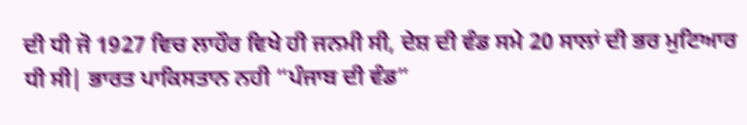ਦੀ ਧੀ ਜੋ 1927 ਵਿਚ ਲਾਹੌਰ ਵਿਖੇ ਹੀ ਜਨਮੀ ਸੀ, ਦੇਸ਼ ਦੀ ਵੰਡ ਸਮੇ 20 ਸਾਲਾਂ ਦੀ ਭਰ ਮੁਟਿਆਰ ਧੀ ਸੀ| ਭਾਰਤ ਪਾਕਿਸਤਾਨ ਨਹੀ “ਪੰਜਾਬ ਦੀ ਵੰਡ”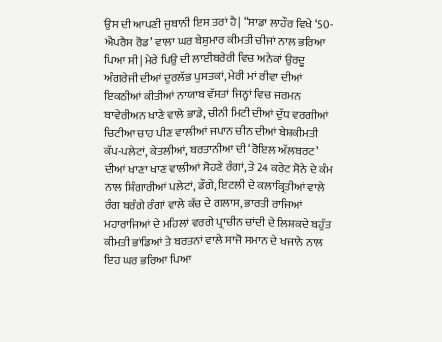ਉਸ ਦੀ ਆਪਣੀ ਜੁਬਾਨੀ ਇਸ ਤਰਾਂ ਹੈ| “ਸਾਡਾ ਲਾਹੌਰ ਵਿਖੇ ‘50-ਐਪਰੈਸ ਰੋਡ’ ਵਾਲਾ ਘਰ ਬੇਸ਼ੁਮਾਰ ਕੀਮਤੀ ਚੀਜਾਂ ਨਾਲ ਭਰਿਆ ਪਿਆ ਸੀ| ਮੇਰੇ ਪਿਉ ਦੀ ਲਾਈਬਰੇਰੀ ਵਿਚ ਅਨੇਕਾਂ ਉਰਦੂ ਅੰਗਰੇਜੀ ਦੀਆਂ ਦੁਰਲੱਭ ਪੁਸਤਕਾਂ, ਮੇਰੀ ਮਾਂ ਰੀਵਾ ਦੀਆਂ ਇਕਠੀਆਂ ਕੀਤੀਆਂ ਨਾਯਾਬ ਵੱਸਤਾਂ ਜਿਨ੍ਹਾਂ ਵਿਚ ਜਰਮਨ ਬਾਵੇਰੀਅਨ ਖਾਣੇ ਵਾਲੇ ਭਾਡੇ, ਚੀਨੀ ਮਿਟੀ ਦੀਆਂ ਦੁੱਧ ਵਰਗੀਆਂ ਚਿਟੀਆ ਚਾਹ ਪੀਣ ਵਾਲੀਆਂ ਜਪਾਨ ਚੀਨ ਦੀਆਂ ਬੇਸ਼ਕੀਮਤੀ ਕੱਪ-ਪਲੇਟਾਂ, ਕੇਤਲੀਆਂ, ਬਰਤਾਨੀਆ ਦੀ ‘ਰੋਇਲ ਅੱਲਬਰਟ’ ਦੀਆਂ ਖਾਣਾ ਖਾਣ ਵਾਲੀਆਂ ਸੋਹਣੇ ਰੰਗਾਂ, ਤੇ 24 ਕਰੇਟ ਸੋਨੇ ਦੇ ਕੰਮ ਨਾਲ ਸ਼ਿੰਗਾਰੀਆਂ ਪਲੇਟਾਂ, ਡੌਗੇ, ਇਟਲੀ ਦੇ ਕਲਾਕ੍ਰਿਤੀਆਂ ਵਾਲੇ ਰੰਗ ਬਰੰਗੇ ਰੰਗਾਂ ਵਾਲੇ ਕੱਚ ਦੇ ਗਲਾਸ, ਭਾਰਤੀ ਰਾਜਿਆਂ ਮਹਾਰਾਜਿਆਂ ਦੇ ਮਹਿਲਾਂ ਵਰਗੇ ਪ੍ਰਾਚੀਨ ਚਾਂਦੀ ਦੇ ਲਿਸ਼ਕਦੇ ਬਹੁੱਤ ਕੀਮਤੀ ਭਾਂਡਿਆਂ ਤੇ ਬਰਤਨਾਂ ਵਾਲੇ ਸਾਜੋ ਸਮਾਨ ਦੇ ਖਜਾਨੇ ਨਾਲ ਇਹ ਘਰ ਭਰਿਆ ਪਿਆ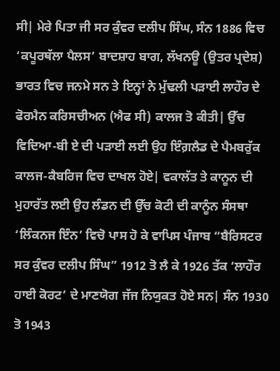ਸੀ| ਮੇਰੇ ਪਿਤਾ ਜੀ ਸਰ ਕੁੰਵਰ ਦਲੀਪ ਸਿੰਘ, ਸੰਨ 1886 ਵਿਚ ‘ਕਪੂਰਥੱਲਾ ਪੈਲਸ’ ਬਾਦਸ਼ਾਹ ਬਾਗ, ਲੱਖਨਊ (ਉਤਰ ਪ੍ਰਦੇਸ਼) ਭਾਰਤ ਵਿਚ ਜਨਮੇ ਸਨ ਤੇ ਇਨ੍ਹਾਂ ਨੇ ਮੁੱਢਲੀ ਪੜਾਈ ਲਾਹੌਰ ਦੇ ਫੋਰਮੈਨ ਕਰਿਸਚੀਅਨ (ਐਫ ਸੀ) ਕਾਲਜ ਤੋ ਕੀਤੀ| ਉੱਚ ਵਿਦਿਆ-ਬੀ ਏ ਦੀ ਪੜਾਈ ਲਈ ਉਹ ਇੰਗ਼ਲੈਡ ਦੇ ਪੈਮਬਰੁੱਕ ਕਾਲਜ-ਕੈਬਰਿਜ ਵਿਚ ਦਾਖਲ ਹੋਏ| ਵਕਾਲੱਤ ਤੇ ਕਾਨੂਨ ਦੀ ਮੁਹਾਰੱਤ ਲਈ ਉਹ ਲੰਡਨ ਦੀ ਉੱਚ ਕੋਟੀ ਦੀ ਕਾਨੂੰਨ ਸੰਸਥਾ ‘ਲਿੰਕਨਜ ਇੰਨ’ ਵਿਚੋ ਪਾਸ ਹੋ ਕੇ ਵਾਪਿਸ ਪੰਜਾਬ “ਬੈਰਿਸਟਰ ਸਰ ਕੁੰਵਰ ਦਲੀਪ ਸਿੰਘ” 1912 ਤੋ ਲੈ ਕੇ 1926 ਤੱਕ ‘ਲਾਹੌਰ ਹਾਈ ਕੋਰਟ’ ਦੇ ਮਾਣਯੋਗ ਜੱਜ ਨਿਯੁਕਤ ਹੋਏ ਸਨ| ਸੰਨ 1930 ਤੋ 1943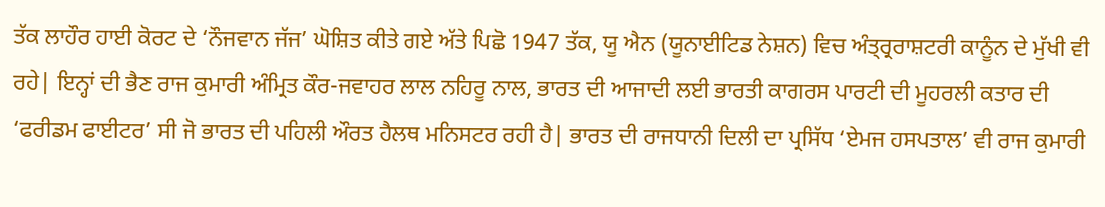ਤੱਕ ਲਾਹੌਰ ਹਾਈ ਕੋਰਟ ਦੇ ‘ਨੌਜਵਾਨ ਜੱਜ’ ਘੋਸ਼ਿਤ ਕੀਤੇ ਗਏ ਅੱਤੇ ਪਿਛੋ 1947 ਤੱਕ, ਯੂ ਐਨ (ਯੂਨਾਈਟਿਡ ਨੇਸ਼ਨ) ਵਿਚ ਅੰਤ੍ਰ੍ਰਰਾਸ਼ਟਰੀ ਕਾਨੂੰਨ ਦੇ ਮੁੱਖੀ ਵੀ ਰਹੇ| ਇਨ੍ਹਾਂ ਦੀ ਭੈਣ ਰਾਜ ਕੁਮਾਰੀ ਅੰਮ੍ਰਿਤ ਕੌਰ-ਜਵਾਹਰ ਲਾਲ ਨਹਿਰੂ ਨਾਲ, ਭਾਰਤ ਦੀ ਆਜਾਦੀ ਲਈ ਭਾਰਤੀ ਕਾਗਰਸ ਪਾਰਟੀ ਦੀ ਮੂਹਰਲੀ ਕਤਾਰ ਦੀ ‘ਫਰੀਡਮ ਫਾਈਟਰ’ ਸੀ ਜੋ ਭਾਰਤ ਦੀ ਪਹਿਲੀ ਔਰਤ ਹੈਲਥ ਮਨਿਸਟਰ ਰਹੀ ਹੈ| ਭਾਰਤ ਦੀ ਰਾਜਧਾਨੀ ਦਿਲੀ ਦਾ ਪ੍ਰਸਿੱਧ ‘ਏਮਜ ਹਸਪਤਾਲ’ ਵੀ ਰਾਜ ਕੁਮਾਰੀ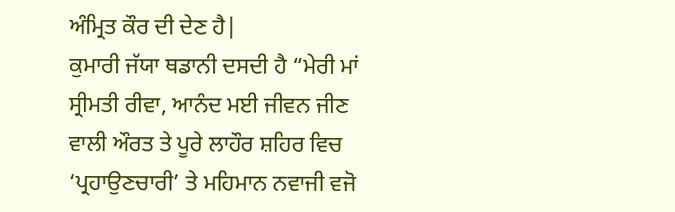ਅੰਮ੍ਰਿਤ ਕੌਰ ਦੀ ਦੇਣ ਹੈ|
ਕੁਮਾਰੀ ਜੱਯਾ ਥਡਾਨੀ ਦਸਦੀ ਹੈ “ਮੇਰੀ ਮਾਂ ਸ੍ਰੀਮਤੀ ਰੀਵਾ, ਆਨੰਦ ਮਈ ਜੀਵਨ ਜੀਣ ਵਾਲੀ ਔਰਤ ਤੇ ਪੂਰੇ ਲਾਹੌਰ ਸ਼ਹਿਰ ਵਿਚ ‘ਪ੍ਰਹਾਉਣਚਾਰੀ’ ਤੇ ਮਹਿਮਾਨ ਨਵਾਜੀ ਵਜੋ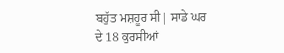ਬਹੁੱਤ ਮਸ਼ਹੂਰ ਸੀ| ਸਾਡੇ ਘਰ ਦੇ 18 ਕੁਰਸੀਆਂ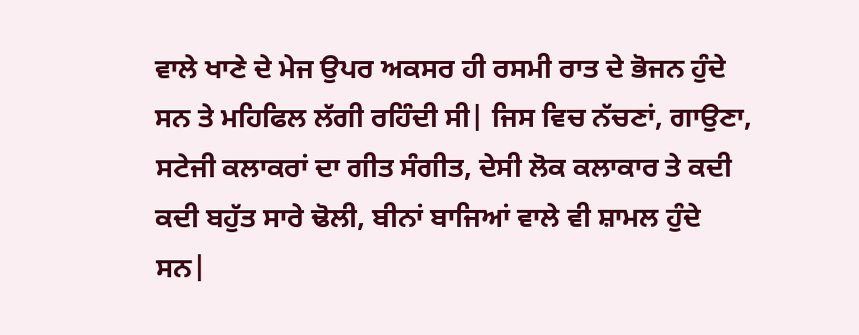ਵਾਲੇ ਖਾਣੇ ਦੇ ਮੇਜ ਉਪਰ ਅਕਸਰ ਹੀ ਰਸਮੀ ਰਾਤ ਦੇ ਭੋਜਨ ਹੁੰਦੇ ਸਨ ਤੇ ਮਹਿਫਿਲ ਲੱਗੀ ਰਹਿੰਦੀ ਸੀ| ਜਿਸ ਵਿਚ ਨੱਚਣਾਂ, ਗਾਉਣਾ, ਸਟੇਜੀ ਕਲਾਕਰਾਂ ਦਾ ਗੀਤ ਸੰਗੀਤ, ਦੇਸੀ ਲੋਕ ਕਲਾਕਾਰ ਤੇ ਕਦੀ ਕਦੀ ਬਹੁੱਤ ਸਾਰੇ ਢੋਲੀ, ਬੀਨਾਂ ਬਾਜਿਆਂ ਵਾਲੇ ਵੀ ਸ਼ਾਮਲ ਹੁੰਦੇ ਸਨ|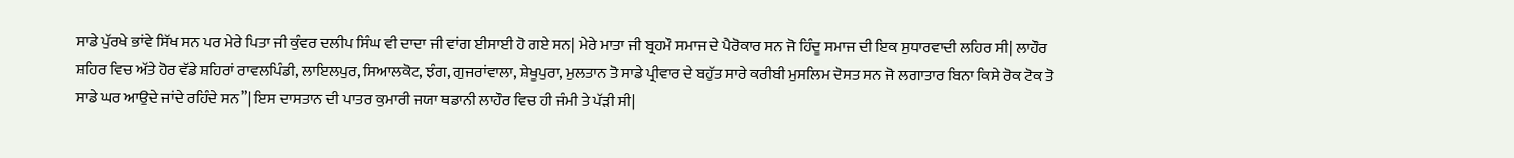ਸਾਡੇ ਪੁੱਰਖੇ ਭਾਂਵੇ ਸਿੱਖ ਸਨ ਪਰ ਮੇਰੇ ਪਿਤਾ ਜੀ ਕੁੰਵਰ ਦਲੀਪ ਸਿੰਘ ਵੀ ਦਾਦਾ ਜੀ ਵਾਂਗ ਈਸਾਈ ਹੋ ਗਏ ਸਨ| ਮੇਰੇ ਮਾਤਾ ਜੀ ਬ੍ਰਹਮੌ ਸਮਾਜ ਦੇ ਪੈਰੋਕਾਰ ਸਨ ਜੋ ਹਿੰਦੂ ਸਮਾਜ ਦੀ ਇਕ ਸੁਧਾਰਵਾਦੀ ਲਹਿਰ ਸੀ| ਲਾਹੌਰ ਸ਼ਹਿਰ ਵਿਚ ਅੱਤੇ ਹੋਰ ਵੱਡੇ ਸ਼ਹਿਰਾਂ ਰਾਵਲਪਿੰਡੀ, ਲਾਇਲਪੁਰ, ਸਿਆਲਕੋਟ, ਝੰਗ, ਗੁਜਰਾਂਵਾਲਾ, ਸ਼ੇਖੂਪੁਰਾ, ਮੁਲਤਾਨ ਤੋ ਸਾਡੇ ਪ੍ਰੀਵਾਰ ਦੇ ਬਹੁੱਤ ਸਾਰੇ ਕਰੀਬੀ ਮੁਸਲਿਮ ਦੋਸਤ ਸਨ ਜੋ ਲਗਾਤਾਰ ਬਿਨਾ ਕਿਸੇ ਰੋਕ ਟੋਕ ਤੋ ਸਾਡੇ ਘਰ ਆਉਦੇ ਜਾਂਦੇ ਰਹਿੰਦੇ ਸਨ”| ਇਸ ਦਾਸਤਾਨ ਦੀ ਪਾਤਰ ਕੁਮਾਰੀ ਜਯਾ ਥਡਾਨੀ ਲਾਹੌਰ ਵਿਚ ਹੀ ਜੰਮੀ ਤੇ ਪੱੜੀ ਸੀ|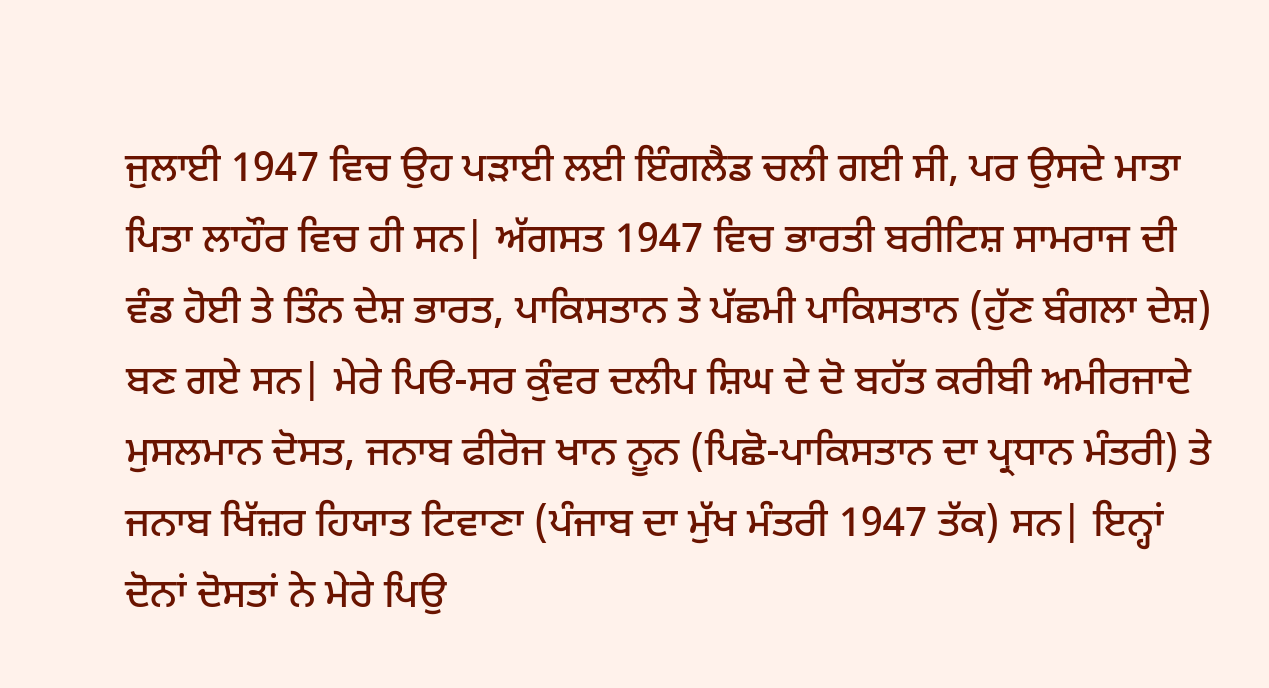ਜੁਲਾਈ 1947 ਵਿਚ ਉਹ ਪੜਾਈ ਲਈ ਇੰਗਲੈਡ ਚਲੀ ਗਈ ਸੀ, ਪਰ ਉਸਦੇ ਮਾਤਾ ਪਿਤਾ ਲਾਹੌਰ ਵਿਚ ਹੀ ਸਨ| ਅੱਗਸਤ 1947 ਵਿਚ ਭਾਰਤੀ ਬਰੀਟਿਸ਼ ਸਾਮਰਾਜ ਦੀ ਵੰਡ ਹੋਈ ਤੇ ਤਿੰਨ ਦੇਸ਼ ਭਾਰਤ, ਪਾਕਿਸਤਾਨ ਤੇ ਪੱਛਮੀ ਪਾਕਿਸਤਾਨ (ਹੁੱਣ ਬੰਗਲਾ ਦੇਸ਼) ਬਣ ਗਏ ਸਨ| ਮੇਰੇ ਪਿੳ-ਸਰ ਕੁੰਵਰ ਦਲੀਪ ਸ਼ਿਘ ਦੇ ਦੋ ਬਹੱਤ ਕਰੀਬੀ ਅਮੀਰਜਾਦੇ ਮੁਸਲਮਾਨ ਦੋਸਤ, ਜਨਾਬ ਫੀਰੋਜ ਖਾਨ ਨੂਨ (ਪਿਛੋ-ਪਾਕਿਸਤਾਨ ਦਾ ਪ੍ਰਧਾਨ ਮੰਤਰੀ) ਤੇ ਜਨਾਬ ਖਿੱਜ਼ਰ ਹਿਯਾਤ ਟਿਵਾਣਾ (ਪੰਜਾਬ ਦਾ ਮੁੱਖ ਮੰਤਰੀ 1947 ਤੱਕ) ਸਨ| ਇਨ੍ਹਾਂ ਦੋਨਾਂ ਦੋਸਤਾਂ ਨੇ ਮੇਰੇ ਪਿਉ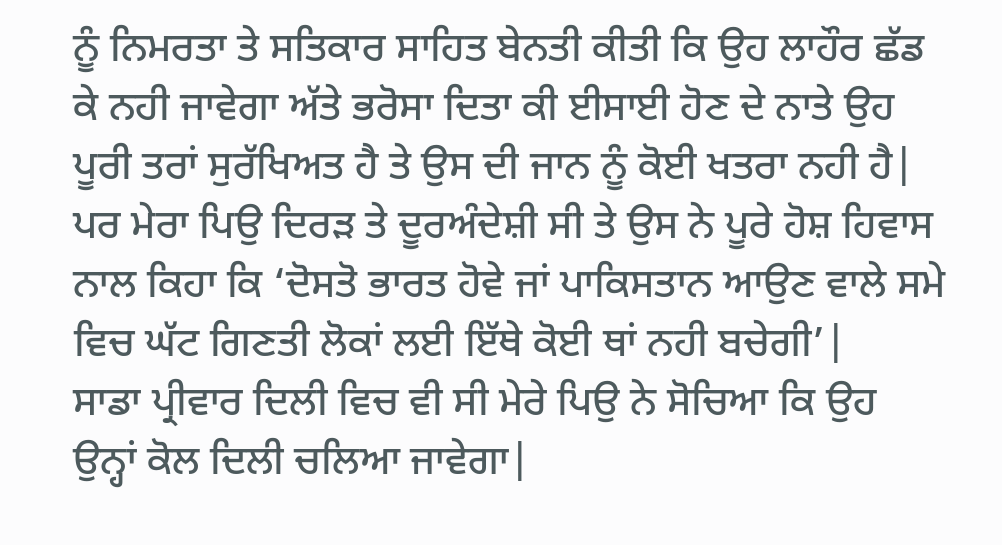ਨੂੰ ਨਿਮਰਤਾ ਤੇ ਸਤਿਕਾਰ ਸਾਹਿਤ ਬੇਨਤੀ ਕੀਤੀ ਕਿ ਉਹ ਲਾਹੌਰ ਛੱਡ ਕੇ ਨਹੀ ਜਾਵੇਗਾ ਅੱਤੇ ਭਰੋਸਾ ਦਿਤਾ ਕੀ ਈਸਾਈ ਹੋਣ ਦੇ ਨਾਤੇ ਉਹ ਪੂਰੀ ਤਰਾਂ ਸੁਰੱਖਿਅਤ ਹੈ ਤੇ ਉਸ ਦੀ ਜਾਨ ਨੂੰ ਕੋਈ ਖਤਰਾ ਨਹੀ ਹੈ| ਪਰ ਮੇਰਾ ਪਿਉ ਦਿਰੜ ਤੇ ਦੂਰਅੰਦੇਸ਼ੀ ਸੀ ਤੇ ਉਸ ਨੇ ਪੂਰੇ ਹੋਸ਼ ਹਿਵਾਸ ਨਾਲ ਕਿਹਾ ਕਿ ‘ਦੋਸਤੋ ਭਾਰਤ ਹੋਵੇ ਜਾਂ ਪਾਕਿਸਤਾਨ ਆਉਣ ਵਾਲੇ ਸਮੇ ਵਿਚ ਘੱਟ ਗਿਣਤੀ ਲੋਕਾਂ ਲਈ ਇੱਥੇ ਕੋਈ ਥਾਂ ਨਹੀ ਬਚੇਗੀ’|
ਸਾਡਾ ਪ੍ਰੀਵਾਰ ਦਿਲੀ ਵਿਚ ਵੀ ਸੀ ਮੇਰੇ ਪਿਉ ਨੇ ਸੋਚਿਆ ਕਿ ਉਹ ਉਨ੍ਹਾਂ ਕੋਲ ਦਿਲੀ ਚਲਿਆ ਜਾਵੇਗਾ|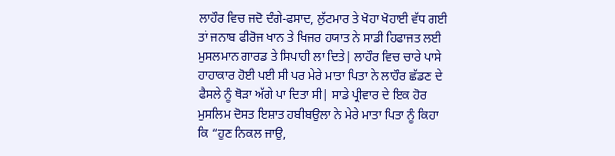ਲਾਹੌਰ ਵਿਚ ਜਦੋ ਦੰਗੇ-ਫਸਾਦ, ਲੁੱਟਮਾਰ ਤੇ ਖੋਹਾ ਖੋਹਾਈ ਵੱਧ ਗਈ ਤਾਂ ਜਨਾਬ ਫੀਰੋਜ ਖਾਨ ਤੇ ਖਿਜਰ ਹਯਾਤ ਨੇ ਸਾਡੀ ਹਿਫਾਜਤ ਲਈ ਮੁਸਲਮਾਨ ਗਾਰਡ ਤੇ ਸਿਪਾਹੀ ਲਾ ਦਿਤੇ| ਲਾਹੌਰ ਵਿਚ ਚਾਰੇ ਪਾਸੇ ਹਾਹਾਕਾਰ ਹੋਈ ਪਈ ਸੀ ਪਰ ਮੇਰੇ ਮਾਤਾ ਪਿਤਾ ਨੇ ਲਾਹੌਰ ਛੱਡਣ ਦੇ ਫੈਸਲੇ ਨੂੰ ਥੋੜਾ ਅੱਗੇ ਪਾ ਦਿਤਾ ਸੀ| ਸਾਡੇ ਪ੍ਰੀਵਾਰ ਦੇ ਇਕ ਹੋਰ ਮੁਸਲਿਮ ਦੋਸਤ ਇਸ਼ਾਤ ਹਬੀਬਉਲਾ ਨੇ ਮੇਰੇ ਮਾਤਾ ਪਿਤਾ ਨੂੰ ਕਿਹਾ ਕਿ “ਹੁਣ ਨਿਕਲ ਜਾਉ,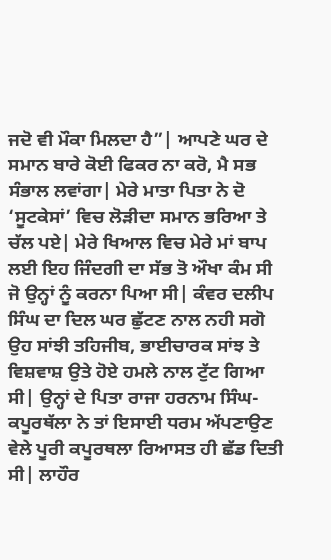ਜਦੋ ਵੀ ਮੌਕਾ ਮਿਲਦਾ ਹੈ”| ਆਪਣੇ ਘਰ ਦੇ ਸਮਾਨ ਬਾਰੇ ਕੋਈ ਫਿਕਰ ਨਾ ਕਰੋ, ਮੈ ਸਭ ਸੰਭਾਲ ਲਵਾਂਗਾ| ਮੇਰੇ ਮਾਤਾ ਪਿਤਾ ਨੇ ਦੋ ‘ਸੂਟਕੇਸਾਂ’ ਵਿਚ ਲੋੜੀਦਾ ਸਮਾਨ ਭਰਿਆ ਤੇ ਚੱਲ ਪਏ| ਮੇਰੇ ਖਿਆਲ ਵਿਚ ਮੇਰੇ ਮਾਂ ਬਾਪ ਲਈ ਇਹ ਜਿੰਦਗੀ ਦਾ ਸੱਭ ਤੋ ਔਖਾ ਕੰਮ ਸੀ ਜੋ ਉਨ੍ਹਾਂ ਨੂੰ ਕਰਨਾ ਪਿਆ ਸੀ| ਕੰਵਰ ਦਲੀਪ ਸਿੰਘ ਦਾ ਦਿਲ ਘਰ ਛੁੱਟਣ ਨਾਲ ਨਹੀ ਸਗੋ ਉਹ ਸਾਂਝੀ ਤਹਿਜੀਬ, ਭਾਈਚਾਰਕ ਸਾਂਝ ਤੇ ਵਿਸ਼ਵਾਸ਼ ਉਤੇ ਹੋਏ ਹਮਲੇ ਨਾਲ ਟੁੱਟ ਗਿਆ ਸੀ| ਉਨ੍ਹਾਂ ਦੇ ਪਿਤਾ ਰਾਜਾ ਹਰਨਾਮ ਸਿੰਘ-ਕਪੂਰਥੱਲਾ ਨੇ ਤਾਂ ਇਸਾਈ ਧਰਮ ਅੱਪਣਾਉਣ ਵੇਲੇ ਪੂਰੀ ਕਪੂਰਥਲਾ ਰਿਆਸਤ ਹੀ ਛੱਡ ਦਿਤੀ ਸੀ| ਲਾਹੌਰ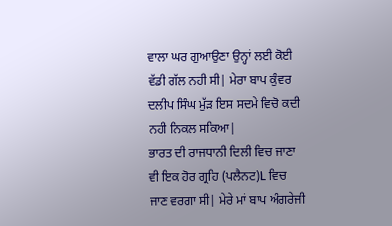ਵਾਲਾ ਘਰ ਗੁਆਉਣਾ ਉਨ੍ਹਾਂ ਲਈ ਕੋਈ ਵੱਡੀ ਗੱਲ ਨਹੀ ਸੀ| ਮੇਰਾ ਬਾਪ ਕੁੰਵਰ ਦਲੀਪ ਸਿੰਘ ਮੁੱੜ ਇਸ ਸਦਮੇ ਵਿਚੋ ਕਦੀ ਨਹੀ ਨਿਕਲ ਸਕਿਆ|
ਭਾਰਤ ਦੀ ਰਾਜਧਾਨੀ ਦਿਲੀ ਵਿਚ ਜਾਣਾ ਵੀ ਇਕ ਹੋਰ ਗ੍ਰਹਿ (ਪਲੈਨਟ)L ਵਿਚ ਜਾਣ ਵਰਗਾ ਸੀ| ਮੇਰੇ ਮਾਂ ਬਾਪ ਅੰਗਰੇਜੀ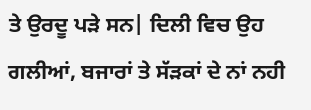ਤੇ ਉਰਦੂ ਪੜੇ ਸਨ| ਦਿਲੀ ਵਿਚ ਉਹ ਗਲੀਆਂ, ਬਜਾਰਾਂ ਤੇ ਸੱੜਕਾਂ ਦੇ ਨਾਂ ਨਹੀ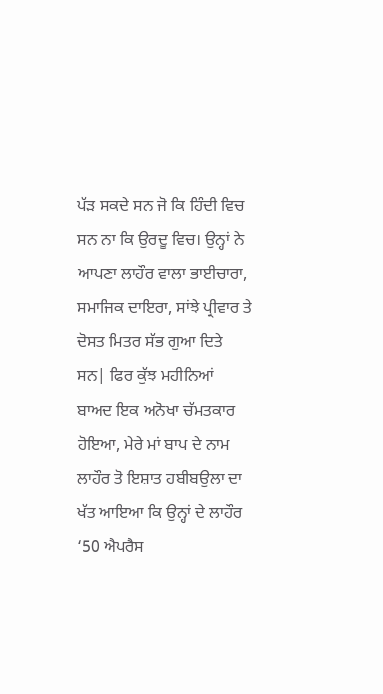ਪੱੜ ਸਕਦੇ ਸਨ ਜੋ ਕਿ ਹਿੰਦੀ ਵਿਚ ਸਨ ਨਾ ਕਿ ਉਰਦੂ ਵਿਚ। ਉਨ੍ਹਾਂ ਨੇ ਆਪਣਾ ਲਾਹੌਰ ਵਾਲਾ ਭਾਈਚਾਰਾ, ਸਮਾਜਿਕ ਦਾਇਰਾ, ਸਾਂਝੇ ਪ੍ਰੀਵਾਰ ਤੇ ਦੋਸਤ ਮਿਤਰ ਸੱਭ ਗੁਆ ਦਿਤੇ ਸਨ| ਫਿਰ ਕੁੱਝ ਮਹੀਨਿਆਂ ਬਾਅਦ ਇਕ ਅਨੋਖਾ ਚੱਮਤਕਾਰ ਹੋਇਆ, ਮੇਰੇ ਮਾਂ ਬਾਪ ਦੇ ਨਾਮ ਲਾਹੌਰ ਤੋ ਇਸ਼ਾਤ ਹਬੀਬਉਲਾ ਦਾ ਖੱਤ ਆਇਆ ਕਿ ਉਨ੍ਹਾਂ ਦੇ ਲਾਹੌਰ ‘50 ਐਪਰੈਸ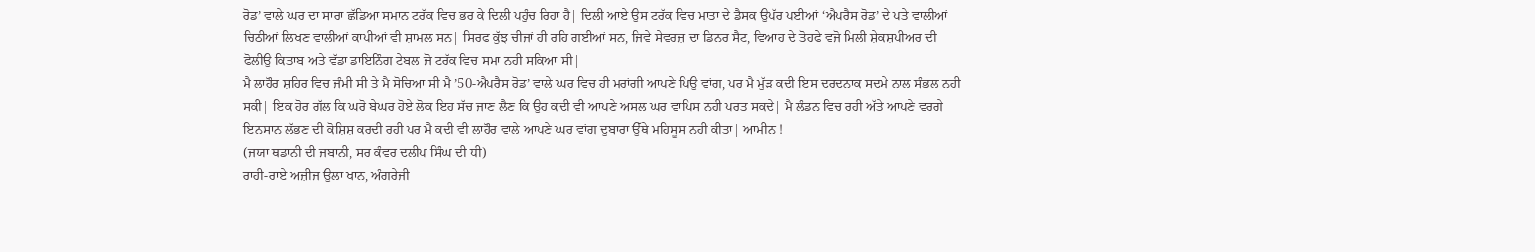ਰੋਡ’ ਵਾਲੇ ਘਰ ਦਾ ਸਾਰਾ ਛੱਡਿਆ ਸਮਾਨ ਟਰੱਕ ਵਿਚ ਭਰ ਕੇ ਦਿਲੀ ਪਹੁੰਚ ਰਿਹਾ ਹੈ| ਦਿਲੀ ਆਏ ਉਸ ਟਰੱਕ ਵਿਚ ਮਾਤਾ ਦੇ ਡੈਸਕ ਉਪੱਰ ਪਈਆਂ ‘ਐਪਰੈਸ ਰੋਡ’ ਦੇ ਪਤੇ ਵਾਲੀਆਂ ਚਿਠੀਆਂ ਲਿਖਣ ਵਾਲੀਆਂ ਕਾਪੀਆਂ ਵੀ ਸ਼ਾਮਲ ਸਨ| ਸਿਰਫ ਕੁੱਝ ਚੀਜਾਂ ਹੀ ਰਹਿ ਗਈਆਂ ਸਨ, ਜਿਵੇ ਸੇਵਰਜ਼ ਦਾ ਡਿਨਰ ਸੈਟ, ਵਿਆਹ ਦੇ ਤੋਹਫੇ ਵਜੋ ਮਿਲੀ ਸ਼ੇਕਸ਼ਪੀਅਰ ਦੀ ਫੋਲੀਉ ਕਿਤਾਬ ਅਤੇ ਵੱਡਾ ਡਾਇਨਿੰਗ ਟੇਬਲ ਜੋ ਟਰੱਕ ਵਿਚ ਸਮਾ ਨਹੀ ਸਕਿਆ ਸੀ|
ਮੈ ਲਾਹੌਰ ਸ਼ਹਿਰ ਵਿਚ ਜੰਮੀ ਸੀ ਤੇ ਮੈ ਸੋਚਿਆ ਸੀ ਮੈ ’50-ਐਪਰੈਸ ਰੋਡ’ ਵਾਲੇ ਘਰ ਵਿਚ ਹੀ ਮਰਾਂਗੀ ਆਪਣੇ ਪਿਉ ਵਾਂਗ, ਪਰ ਮੈ ਮੁੱੜ ਕਦੀ ਇਸ ਦਰਦਨਾਕ ਸਦਮੇ ਨਾਲ ਸੰਭਲ ਨਹੀ ਸਕੀ| ਇਕ ਹੋਰ ਗੱਲ ਕਿ ਘਰੋ ਬੇਘਰ ਹੋਏ ਲੋਕ ਇਹ ਸੱਚ ਜਾਣ ਲੈਣ ਕਿ ਉਹ ਕਦੀ ਵੀ ਆਪਣੇ ਅਸਲ ਘਰ ਵਾਪਿਸ ਨਹੀ ਪਰਤ ਸਕਦੇ| ਮੈ ਲੰਡਨ ਵਿਚ ਰਹੀ ਅੱਤੇ ਆਪਣੇ ਵਰਗੇ ਇਨਸਾਨ ਲੱਭਣ ਦੀ ਕੋਸ਼ਿਸ਼ ਕਰਦੀ ਰਹੀ ਪਰ ਮੈ ਕਦੀ ਵੀ ਲਾਹੌਰ ਵਾਲੇ ਆਪਣੇ ਘਰ ਵਾਂਗ ਦੁਬਾਰਾ ਉੱਥੇ ਮਹਿਸੂਸ ਨਹੀ ਕੀਤਾ| ਆਮੀਨ !
(ਜਯਾ ਥਡਾਨੀ ਦੀ ਜਬਾਨੀ, ਸਰ ਕੰਵਰ ਦਲੀਪ ਸਿੰਘ ਦੀ ਧੀ)
ਰਾਹੀ-ਰਾਏ ਅਜ਼ੀਜ ਉਲਾ ਖਾਨ, ਅੰਗਰੇਜੀ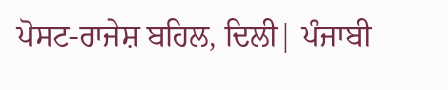ਪੋਸਟ-ਰਾਜੇਸ਼ ਬਹਿਲ, ਦਿਲੀ| ਪੰਜਾਬੀ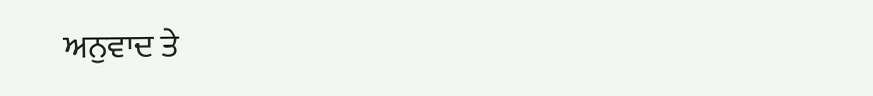ਅਨੁਵਾਦ ਤੇ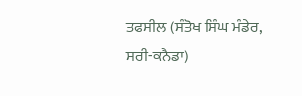ਤਫਸੀਲ (ਸੰਤੋਖ ਸਿੰਘ ਮੰਡੇਰ, ਸਰੀ-ਕਨੈਡਾ)